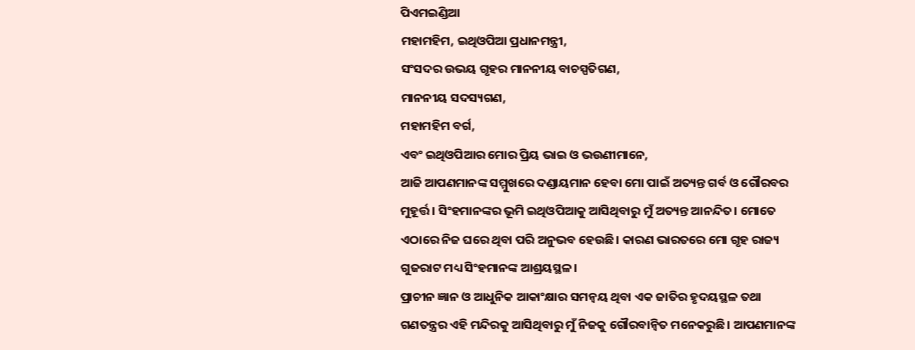ପିଏମଇଣ୍ଡିଆ
ମହାମହିମ, ଇଥିଓପିଆ ପ୍ରଧାନମନ୍ତ୍ରୀ,
ସଂସଦର ଉଭୟ ଗୃହର ମାନନୀୟ ବାଚସ୍ପତିଗଣ,
ମାନନୀୟ ସଦସ୍ୟଗଣ,
ମହାମହିମ ବର୍ଗ,
ଏବଂ ଇଥିଓପିଆର ମୋର ପ୍ରିୟ ଭାଇ ଓ ଭଉଣୀମାନେ,
ଆଜି ଆପଣମାନଙ୍କ ସମ୍ମୁଖରେ ଦଣ୍ଡାୟମାନ ହେବା ମୋ ପାଇଁ ଅତ୍ୟନ୍ତ ଗର୍ବ ଓ ଗୌରବର ମୁହୂର୍ତ୍ତ। ସିଂହମାନଙ୍କର ଭୂମି ଇଥିଓପିଆକୁ ଆସିଥିବାରୁ ମୁଁ ଅତ୍ୟନ୍ତ ଆନନ୍ଦିତ। ମୋତେ ଏଠାରେ ନିଜ ଘରେ ଥିବା ପରି ଅନୁଭବ ହେଉଛି। କାରଣ ଭାରତରେ ମୋ ଗୃହ ରାଜ୍ୟ ଗୁଜରାଟ ମଧ୍ୟ ସିଂହମାନଙ୍କ ଆଶ୍ରୟସ୍ଥଳ।
ପ୍ରାଚୀନ ଜ୍ଞାନ ଓ ଆଧୁନିକ ଆକାଂକ୍ଷାର ସମନ୍ୱୟ ଥିବା ଏକ ଜାତିର ହୃଦୟସ୍ଥଳ ତଥା ଗଣତନ୍ତ୍ରର ଏହି ମନ୍ଦିରକୁ ଆସିଥିବାରୁ ମୁଁ ନିଜକୁ ଗୌରବାନ୍ୱିତ ମନେକରୁଛି। ଆପଣମାନଙ୍କ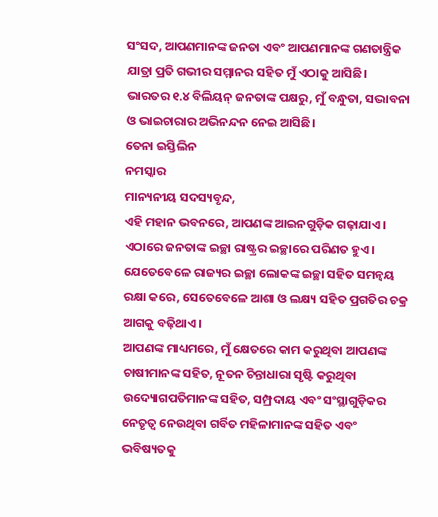ସଂସଦ, ଆପଣମାନଙ୍କ ଜନତା ଏବଂ ଆପଣମାନଙ୍କ ଗଣତାନ୍ତ୍ରିକ ଯାତ୍ରା ପ୍ରତି ଗଭୀର ସମ୍ମାନର ସହିତ ମୁଁ ଏଠାକୁ ଆସିଛି।
ଭାରତର ୧.୪ ବିଲିୟନ୍ ଜନତାଙ୍କ ପକ୍ଷରୁ, ମୁଁ ବନ୍ଧୁତା, ସଦ୍ଭାବନା ଓ ଭାଇଚାରାର ଅଭିନନ୍ଦନ ନେଇ ଆସିଛି।
ତେନା ଇସ୍ତିଲିନ
ନମସ୍କାର
ମାନ୍ୟନୀୟ ସଦସ୍ୟବୃନ୍ଦ,
ଏହି ମହାନ ଭବନରେ, ଆପଣଙ୍କ ଆଇନଗୁଡ଼ିକ ଗଢ଼ାଯାଏ। ଏଠାରେ ଜନତାଙ୍କ ଇଚ୍ଛା ରାଷ୍ଟ୍ରର ଇଚ୍ଛାରେ ପରିଣତ ହୁଏ। ଯେତେବେଳେ ରାଜ୍ୟର ଇଚ୍ଛା ଲୋକଙ୍କ ଇଚ୍ଛା ସହିତ ସମନ୍ୱୟ ରକ୍ଷା କରେ, ସେତେବେଳେ ଆଶା ଓ ଲକ୍ଷ୍ୟ ସହିତ ପ୍ରଗତିର ଚକ୍ର ଆଗକୁ ବଢ଼ିଥାଏ।
ଆପଣଙ୍କ ମାଧ୍ୟମରେ, ମୁଁ କ୍ଷେତରେ କାମ କରୁଥିବା ଆପଣଙ୍କ ଚାଷୀମାନଙ୍କ ସହିତ, ନୂତନ ଚିନ୍ତାଧାରା ସୃଷ୍ଟି କରୁଥିବା ଉଦ୍ୟୋଗପତିମାନଙ୍କ ସହିତ, ସମ୍ପ୍ରଦାୟ ଏବଂ ସଂସ୍ଥାଗୁଡ଼ିକର ନେତୃତ୍ୱ ନେଉଥିବା ଗର୍ବିତ ମହିଳାମାନଙ୍କ ସହିତ ଏବଂ ଭବିଷ୍ୟତକୁ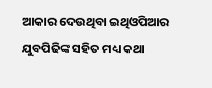ଆକାର ଦେଉଥିବା ଇଥିଓପିଆର ଯୁବପିଢିଙ୍କ ସହିତ ମଧ୍ୟ କଥା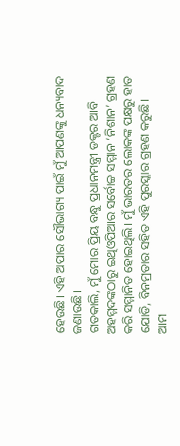ହେଉଛି। ଏହି ଅପାର ସୌଭାଗ୍ୟ ପାଇଁ ମୁଁ ଆପଣଙ୍କୁ ଧନ୍ୟବାଦ ଜଣାଉଛି।
ଗତକାଲି, ମୁଁ ମୋର ପ୍ରିୟ ବନ୍ଧୁ ପ୍ରଧାନମନ୍ତ୍ରୀ ଡକ୍ଟର ଆବି ଅହମ୍ମଦଙ୍କଠାରୁ ଇଥିଓପିଆର ସର୍ବୋଚ୍ଚ ସମ୍ମାନ ‘ନିଶାନ’ ଗ୍ରହଣ କରି ସମ୍ମାନିତ ହୋଇଥିଲି। ମୁଁ ଭାରତର ଲୋକଙ୍କ ପକ୍ଷରୁ ହାତ ଯୋଡି, ବିନମ୍ରତାର ସହିତ ଏହି ପୁରସ୍କାର ଗ୍ରହଣ କରୁଛି।
ଆମ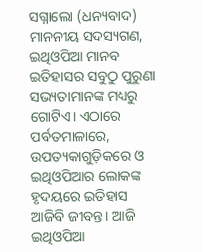ସଗ୍ନାଲୋ (ଧନ୍ୟବାଦ)
ମାନନୀୟ ସଦସ୍ୟଗଣ,
ଇଥିଓପିଆ ମାନବ ଇତିହାସର ସବୁଠୁ ପୁରୁଣା ସଭ୍ୟତାମାନଙ୍କ ମଧ୍ୟରୁ ଗୋଟିଏ। ଏଠାରେ ପର୍ବତମାଳାରେ, ଉପତ୍ୟକାଗୁଡ଼ିକରେ ଓ ଇଥିଓପିଆର ଲୋକଙ୍କ ହୃଦୟରେ ଇତିହାସ ଆଜିବି ଜୀବନ୍ତ। ଆଜି ଇଥିଓପିଆ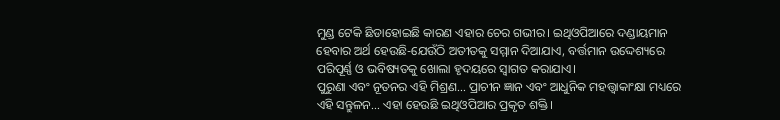ମୁଣ୍ଡ ଟେକି ଛିଡାହୋଇଛି କାରଣ ଏହାର ଚେର ଗଭୀର। ଇଥିଓପିଆରେ ଦଣ୍ଡାୟମାନ ହେବାର ଅର୍ଥ ହେଉଛି-ଯେଉଁଠି ଅତୀତକୁ ସମ୍ମାନ ଦିଆଯାଏ, ବର୍ତ୍ତମାନ ଉଦ୍ଦେଶ୍ୟରେ ପରିପୂର୍ଣ୍ଣ ଓ ଭବିଷ୍ୟତକୁ ଖୋଲା ହୃଦୟରେ ସ୍ୱାଗତ କରାଯାଏ।
ପୁରୁଣା ଏବଂ ନୂତନର ଏହି ମିଶ୍ରଣ… ପ୍ରାଚୀନ ଜ୍ଞାନ ଏବଂ ଆଧୁନିକ ମହତ୍ତ୍ୱାକାଂକ୍ଷା ମଧ୍ୟରେ ଏହି ସନ୍ତୁଳନ… ଏହା ହେଉଛି ଇଥିଓପିଆର ପ୍ରକୃତ ଶକ୍ତି।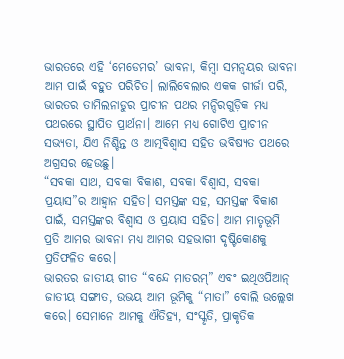ଭାରତରେ ଏହି ‘ମେଡେମର’ ଭାବନା, କିମ୍ବା ସମନ୍ୱୟର ଭାବନା ଆମ ପାଇଁ ବହୁତ ପରିଚିତ। ଲାଲିବେଲାର ଏକକ ଗୀର୍ଜା ପରି, ଭାରତର ତାମିଲନାଡୁର ପ୍ରାଚୀନ ପଥର ମନ୍ଦିରଗୁଡ଼ିକ ମଧ୍ୟ ପଥରରେ ସ୍ଥାପିତ ପ୍ରାର୍ଥନା। ଆମେ ମଧ୍ୟ ଗୋଟିଏ ପ୍ରାଚୀନ ସଭ୍ୟତା, ଯିଏ ନିଶ୍ଚିନ୍ତ ଓ ଆତ୍ମବିଶ୍ୱାସ ସହିତ ଭବିଷ୍ୟତ ପଥରେ ଅଗ୍ରସର ହେଉଛୁ।
“ସବକା ସାଥ, ସବକା ବିକାଶ, ସବକା ବିଶ୍ୱାସ, ସବକା ପ୍ରୟାସ”ର ଆହ୍ୱାନ ସହିତ। ସମସ୍ତଙ୍କ ସହ, ସମସ୍ତଙ୍କ ବିକାଶ ପାଇଁ, ସମସ୍ତଙ୍କର ବିଶ୍ୱାସ ଓ ପ୍ରୟାସ ସହିତ। ଆମ ମାତୃଭୂମି ପ୍ରତି ଆମର ଭାବନା ମଧ୍ୟ ଆମର ସହଭାଗୀ ଦୃଷ୍ଟିକୋଣକୁ ପ୍ରତିଫଳିତ କରେ।
ଭାରତର ଜାତୀୟ ଗୀତ “ବନ୍ଦେ ମାତରମ୍” ଏବଂ ଇଥିଓପିଆନ୍ ଜାତୀୟ ସଙ୍ଗୀତ, ଉଭୟ ଆମ ଭୂମିକୁ “ମାତା” ବୋଲି ଉଲ୍ଲେଖ କରେ। ସେମାନେ ଆମକୁ ଐତିହ୍ୟ, ସଂସ୍କୃତି, ପ୍ରାକୃତିକ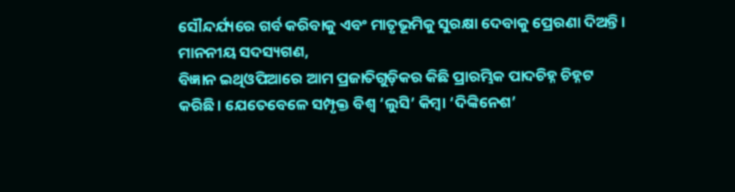ସୌନ୍ଦର୍ଯ୍ୟରେ ଗର୍ବ କରିବାକୁ ଏବଂ ମାତୃଭୂମିକୁ ସୁରକ୍ଷା ଦେବାକୁ ପ୍ରେରଣା ଦିଅନ୍ତି।
ମାନନୀୟ ସଦସ୍ୟଗଣ,
ବିଜ୍ଞାନ ଇଥିଓପିଆରେ ଆମ ପ୍ରଜାତିଗୁଡ଼ିକର କିଛି ପ୍ରାରମ୍ଭିକ ପାଦଚିହ୍ନ ଚିହ୍ନଟ କରିଛି। ଯେତେବେଳେ ସମ୍ପୃକ୍ତ ବିଶ୍ୱ ‘ଲୁସି’ କିମ୍ବା ‘ଦିଙ୍କିନେଶ’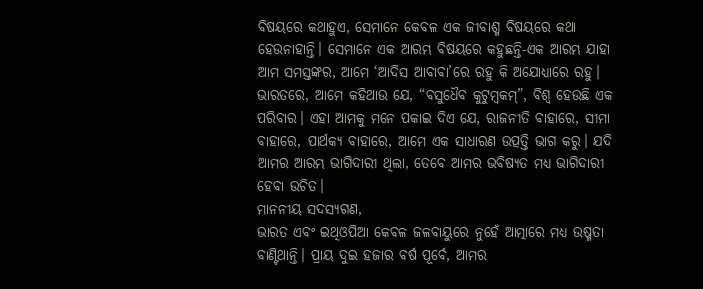ବିଷୟରେ କଥାହୁଏ, ସେମାନେ କେବଳ ଏକ ଜୀବାଶ୍ମ ବିଷୟରେ କଥା ହେଉନାହାନ୍ତି। ସେମାନେ ଏକ ଆରମ୍ଭ ବିଷୟରେ କହୁଛନ୍ତି-ଏକ ଆରମ୍ଭ ଯାହା ଆମ ସମସ୍ତଙ୍କର, ଆମେ ‘ଆଦିସ ଆବାବା’ରେ ରହୁ କି ଅଯୋଧ୍ୟାରେ ରହୁ।
ଭାରତରେ, ଆମେ କହିଥାଉ ଯେ, “ବସୁଧୈବ କୁଟୁମ୍ବକମ୍”, ବିଶ୍ୱ ହେଉଛି ଏକ ପରିବାର। ଏହା ଆମକୁ ମନେ ପକାଇ ଦିଏ ଯେ, ରାଜନୀତି ବାହାରେ, ସୀମା ବାହାରେ, ପାର୍ଥକ୍ୟ ବାହାରେ, ଆମେ ଏକ ସାଧାରଣ ଉତ୍ପତ୍ତି ଭାଗ କରୁ। ଯଦି ଆମର ଆରମ୍ଭ ଭାଗିଦାରୀ ଥିଲା, ତେବେ ଆମର ଭବିଷ୍ୟତ ମଧ୍ୟ ଭାଗିଦାରୀ ହେବା ଉଚିତ।
ମାନନୀୟ ସଦସ୍ୟଗଣ,
ଭାରତ ଏବଂ ଇଥିଓପିଆ କେବଳ ଜଳବାୟୁରେ ନୁହେଁ ଆତ୍ମାରେ ମଧ୍ୟ ଉଷ୍ମତା ବାଣ୍ଟିଥାନ୍ତି। ପ୍ରାୟ ଦୁଇ ହଜାର ବର୍ଷ ପୂର୍ବେ, ଆମର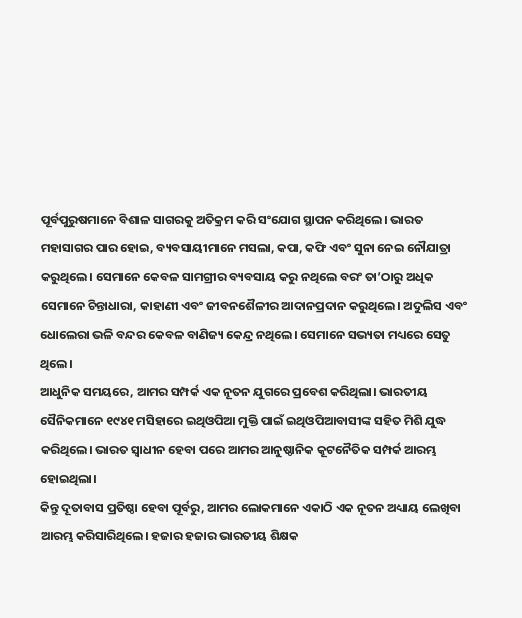ପୂର୍ବପୁରୁଷମାନେ ବିଶାଳ ସାଗରକୁ ଅତିକ୍ରମ କରି ସଂଯୋଗ ସ୍ଥାପନ କରିଥିଲେ। ଭାରତ ମହାସାଗର ପାର ହୋଇ, ବ୍ୟବସାୟୀମାନେ ମସଲା, କପା, କଫି ଏବଂ ସୁନା ନେଇ ନୌଯାତ୍ରା କରୁଥିଲେ। ସେମାନେ କେବଳ ସାମଗ୍ରୀର ବ୍ୟବସାୟ କରୁ ନଥିଲେ ବରଂ ତା’ଠାରୁ ଅଧିକ ସେମାନେ ଚିନ୍ତାଧାରା, କାହାଣୀ ଏବଂ ଜୀବନଶୈଳୀର ଆଦାନପ୍ରଦାନ କରୁଥିଲେ। ଅଦୁଲିସ ଏବଂ ଧୋଲେରା ଭଳି ବନ୍ଦର କେବଳ ବାଣିଜ୍ୟ କେନ୍ଦ୍ର ନଥିଲେ। ସେମାନେ ସଭ୍ୟତା ମଧ୍ୟରେ ସେତୁ ଥିଲେ।
ଆଧୁନିକ ସମୟରେ, ଆମର ସମ୍ପର୍କ ଏକ ନୂତନ ଯୁଗରେ ପ୍ରବେଶ କରିଥିଲା। ଭାରତୀୟ ସୈନିକମାନେ ୧୯୪୧ ମସିହାରେ ଇଥିଓପିଆ ମୁକ୍ତି ପାଇଁ ଇଥିଓପିଆବାସୀଙ୍କ ସହିତ ମିଶି ଯୁଦ୍ଧ କରିଥିଲେ। ଭାରତ ସ୍ୱାଧୀନ ହେବା ପରେ ଆମର ଆନୁଷ୍ଠାନିକ କୂଟନୈତିକ ସମ୍ପର୍କ ଆରମ୍ଭ ହୋଇଥିଲା।
କିନ୍ତୁ ଦୂତାବାସ ପ୍ରତିଷ୍ଠା ହେବା ପୂର୍ବରୁ, ଆମର ଲୋକମାନେ ଏକାଠି ଏକ ନୂତନ ଅଧ୍ୟାୟ ଲେଖିବା ଆରମ୍ଭ କରିସାରିଥିଲେ। ହଜାର ହଜାର ଭାରତୀୟ ଶିକ୍ଷକ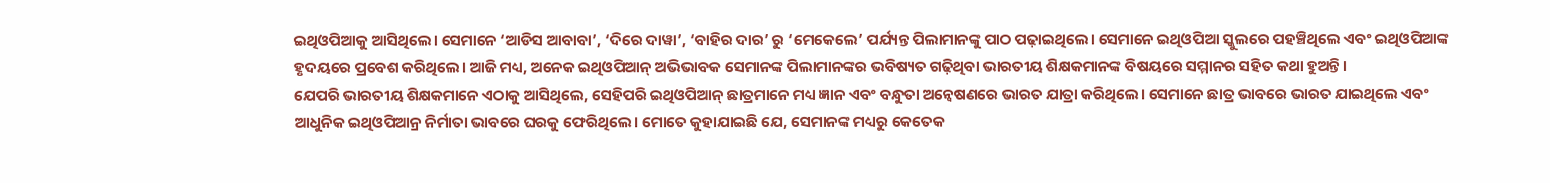ଇଥିଓପିଆକୁ ଆସିଥିଲେ। ସେମାନେ ‘ଆଡିସ ଆବାବା’, ‘ଦିରେ ଦାୱା’, ‘ବାହିର ଦାର’ ରୁ ‘ମେକେଲେ’ ପର୍ଯ୍ୟନ୍ତ ପିଲାମାନଙ୍କୁ ପାଠ ପଢ଼ାଇଥିଲେ। ସେମାନେ ଇଥିଓପିଆ ସ୍କୁଲରେ ପହଞ୍ଚିଥିଲେ ଏବଂ ଇଥିଓପିଆଙ୍କ ହୃଦୟରେ ପ୍ରବେଶ କରିଥିଲେ। ଆଜି ମଧ୍ୟ, ଅନେକ ଇଥିଓପିଆନ୍ ଅଭିଭାବକ ସେମାନଙ୍କ ପିଲାମାନଙ୍କର ଭବିଷ୍ୟତ ଗଢ଼ିଥିବା ଭାରତୀୟ ଶିକ୍ଷକମାନଙ୍କ ବିଷୟରେ ସମ୍ମାନର ସହିତ କଥା ହୁଅନ୍ତି।
ଯେପରି ଭାରତୀୟ ଶିକ୍ଷକମାନେ ଏଠାକୁ ଆସିଥିଲେ, ସେହିପରି ଇଥିଓପିଆନ୍ ଛାତ୍ରମାନେ ମଧ୍ୟ ଜ୍ଞାନ ଏବଂ ବନ୍ଧୁତା ଅନ୍ୱେଷଣରେ ଭାରତ ଯାତ୍ରା କରିଥିଲେ। ସେମାନେ ଛାତ୍ର ଭାବରେ ଭାରତ ଯାଇଥିଲେ ଏବଂ ଆଧୁନିକ ଇଥିଓପିଆନ୍ର ନିର୍ମାତା ଭାବରେ ଘରକୁ ଫେରିଥିଲେ। ମୋତେ କୁହାଯାଇଛି ଯେ, ସେମାନଙ୍କ ମଧ୍ୟରୁ କେତେକ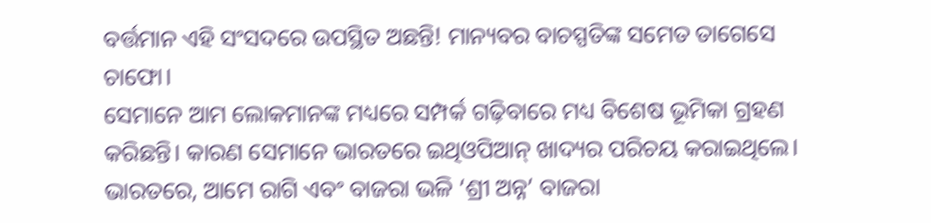ବର୍ତ୍ତମାନ ଏହି ସଂସଦରେ ଉପସ୍ଥିତ ଅଛନ୍ତି! ମାନ୍ୟବର ବାଚସ୍ପତିଙ୍କ ସମେତ ତାଗେସେ ଚାଫୋ।
ସେମାନେ ଆମ ଲୋକମାନଙ୍କ ମଧ୍ୟରେ ସମ୍ପର୍କ ଗଢ଼ିବାରେ ମଧ୍ୟ ବିଶେଷ ଭୂମିକା ଗ୍ରହଣ କରିଛନ୍ତି। କାରଣ ସେମାନେ ଭାରତରେ ଇଥିଓପିଆନ୍ ଖାଦ୍ୟର ପରିଚୟ କରାଇଥିଲେ। ଭାରତରେ, ଆମେ ରାଗି ଏବଂ ବାଜରା ଭଳି ‘ଶ୍ରୀ ଅନ୍ନ’ ବାଜରା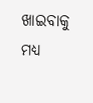ଖାଇବାକୁ ମଧ୍ୟ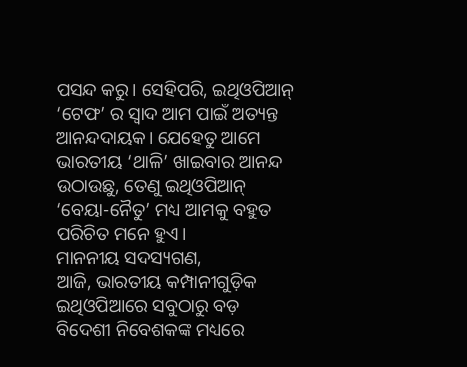ପସନ୍ଦ କରୁ। ସେହିପରି, ଇଥିଓପିଆନ୍ ‘ଟେଫ’ ର ସ୍ୱାଦ ଆମ ପାଇଁ ଅତ୍ୟନ୍ତ ଆନନ୍ଦଦାୟକ। ଯେହେତୁ ଆମେ ଭାରତୀୟ ‘ଥାଳି’ ଖାଇବାର ଆନନ୍ଦ ଉଠାଉଛୁ, ତେଣୁ ଇଥିଓପିଆନ୍ ‘ବେୟା-ନୈତୁ’ ମଧ୍ୟ ଆମକୁ ବହୁତ ପରିଚିତ ମନେ ହୁଏ।
ମାନନୀୟ ସଦସ୍ୟଗଣ,
ଆଜି, ଭାରତୀୟ କମ୍ପାନୀଗୁଡ଼ିକ ଇଥିଓପିଆରେ ସବୁଠାରୁ ବଡ଼ ବିଦେଶୀ ନିବେଶକଙ୍କ ମଧ୍ୟରେ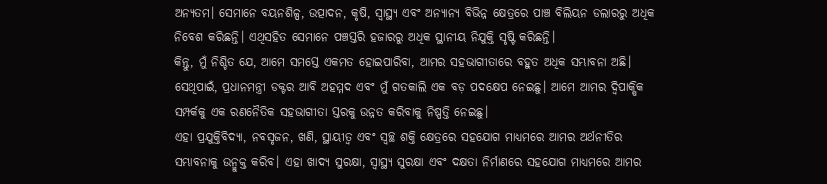ଅନ୍ୟତମ। ସେମାନେ ବୟନଶିଳ୍ପ, ଉତ୍ପାଦନ, କୃଷି, ସ୍ୱାସ୍ଥ୍ୟ ଏବଂ ଅନ୍ୟାନ୍ୟ ବିଭିନ୍ନ କ୍ଷେତ୍ରରେ ପାଞ୍ଚ ବିଲିୟନ ଡଲାରରୁ ଅଧିକ ନିବେଶ କରିଛନ୍ତି। ଏଥିସହିତ ସେମାନେ ପଞ୍ଚସ୍ତରି ହଜାରରୁ ଅଧିକ ସ୍ଥାନୀୟ ନିଯୁକ୍ତି ସୃଷ୍ଟି କରିଛନ୍ତି।
କିନ୍ତୁ, ମୁଁ ନିଶ୍ଚିତ ଯେ, ଆମେ ସମସ୍ତେ ଏକମତ ହୋଇପାରିବା, ଆମର ସହଭାଗୀତାରେ ବହୁତ ଅଧିକ ସମ୍ଭାବନା ଅଛି। ସେଥିପାଇଁ, ପ୍ରଧାନମନ୍ତ୍ରୀ ଡକ୍ଟର ଆବି ଅହମ୍ମଦ ଏବଂ ମୁଁ ଗତକାଲି ଏକ ବଡ଼ ପଦକ୍ଷେପ ନେଇଛୁ। ଆମେ ଆମର ଦ୍ୱିପାକ୍ଷିକ ସମ୍ପର୍କକୁ ଏକ ରଣନୈତିକ ସହଭାଗୀତା ସ୍ତରକୁ ଉନ୍ନତ କରିବାକୁ ନିଷ୍ପତ୍ତି ନେଇଛୁ।
ଏହା ପ୍ରଯୁକ୍ତିବିଦ୍ୟା, ନବସୃଜନ, ଖଣି, ସ୍ଥାୟୀତ୍ୱ ଏବଂ ସ୍ୱଚ୍ଛ ଶକ୍ତି କ୍ଷେତ୍ରରେ ସହଯୋଗ ମାଧ୍ୟମରେ ଆମର ଅର୍ଥନୀତିର ସମ୍ଭାବନାକୁ ଉନ୍ମୁକ୍ତ କରିବ। ଏହା ଖାଦ୍ୟ ସୁରକ୍ଷା, ସ୍ୱାସ୍ଥ୍ୟ ସୁରକ୍ଷା ଏବଂ ଦକ୍ଷତା ନିର୍ମାଣରେ ସହଯୋଗ ମାଧ୍ୟମରେ ଆମର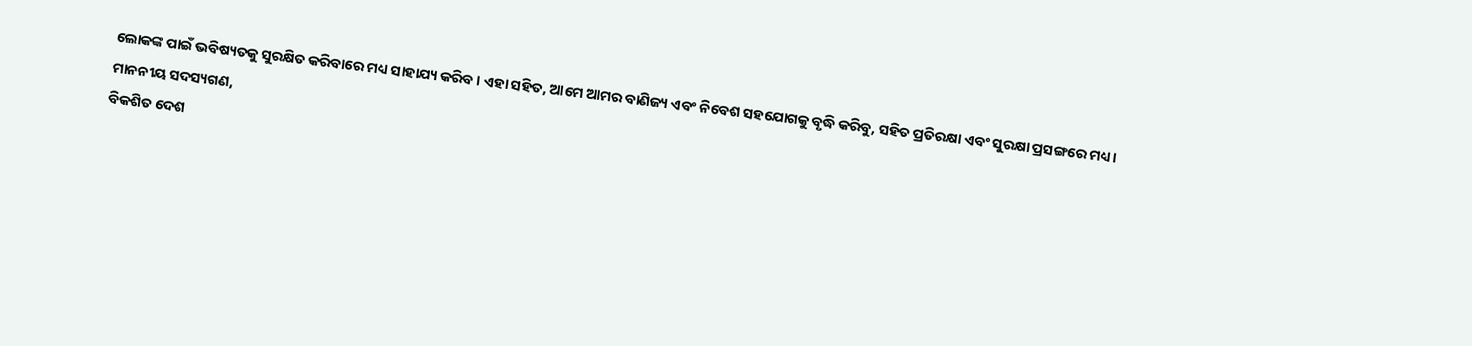ଲୋକଙ୍କ ପାଇଁ ଭବିଷ୍ୟତକୁ ସୁରକ୍ଷିତ କରିବାରେ ମଧ୍ୟ ସାହାଯ୍ୟ କରିବ। ଏହା ସହିତ, ଆମେ ଆମର ବାଣିଜ୍ୟ ଏବଂ ନିବେଶ ସହଯୋଗକୁ ବୃଦ୍ଧି କରିବୁ, ସହିତ ପ୍ରତିରକ୍ଷା ଏବଂ ସୁରକ୍ଷା ପ୍ରସଙ୍ଗରେ ମଧ୍ୟ।
ମାନନୀୟ ସଦସ୍ୟଗଣ,
ବିକଶିତ ଦେଶ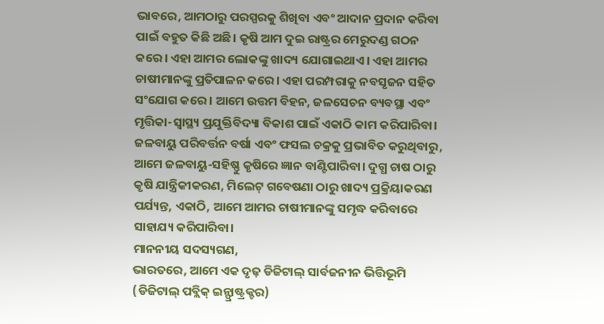ଭାବରେ, ଆମଠାରୁ ପରସ୍ପରକୁ ଶିଖିବା ଏବଂ ଆଦାନ ପ୍ରଦାନ କରିବା ପାଇଁ ବହୁତ କିଛି ଅଛି। କୃଷି ଆମ ଦୁଇ ରାଷ୍ଟ୍ରର ମେରୁଦଣ୍ଡ ଗଠନ କରେ। ଏହା ଆମର ଲୋକଙ୍କୁ ଖାଦ୍ୟ ଯୋଗାଇଥାଏ। ଏହା ଆମର ଚାଷୀମାନଙ୍କୁ ପ୍ରତିପାଳନ କରେ। ଏହା ପରମ୍ପରାକୁ ନବସୃଜନ ସହିତ ସଂଯୋଗ କରେ। ଆମେ ଉତ୍ତମ ବିହନ, ଜଳସେଚନ ବ୍ୟବସ୍ଥା ଏବଂ ମୃତ୍ତିକା-ସ୍ୱାସ୍ଥ୍ୟ ପ୍ରଯୁକ୍ତିବିଦ୍ୟା ବିକାଶ ପାଇଁ ଏକାଠି କାମ କରିପାରିବା।
ଜଳବାୟୁ ପରିବର୍ତ୍ତନ ବର୍ଷା ଏବଂ ଫସଲ ଚକ୍ରକୁ ପ୍ରଭାବିତ କରୁଥିବାରୁ, ଆମେ ଜଳବାୟୁ-ସହିଷ୍ଣୁ କୃଷିରେ ଜ୍ଞାନ ବାଣ୍ଟିପାରିବା। ଦୁଗ୍ଧ ଚାଷ ଠାରୁ କୃଷି ଯାନ୍ତ୍ରିକୀକରଣ, ମିଲେଟ୍ ଗବେଷଣା ଠାରୁ ଖାଦ୍ୟ ପ୍ରକ୍ରିୟାକରଣ ପର୍ଯ୍ୟନ୍ତ, ଏକାଠି, ଆମେ ଆମର ଚାଷୀମାନଙ୍କୁ ସମୃଦ୍ଧ କରିବାରେ ସାହାଯ୍ୟ କରିପାରିବା।
ମାନନୀୟ ସଦସ୍ୟଗଣ,
ଭାରତରେ, ଆମେ ଏକ ଦୃଢ଼ ଡିଜିଟାଲ୍ ସାର୍ବଜନୀନ ଭିତ୍ତିଭୂମି (ଡିଜିଟାଲ୍ ପବ୍ଲିକ୍ ଇନ୍ଫ୍ରାଷ୍ଟ୍ରକ୍ଚର)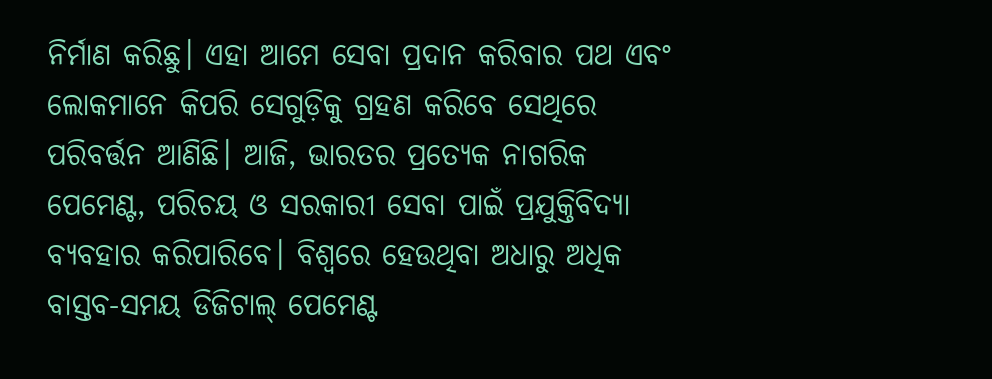ନିର୍ମାଣ କରିଛୁ। ଏହା ଆମେ ସେବା ପ୍ରଦାନ କରିବାର ପଥ ଏବଂ ଲୋକମାନେ କିପରି ସେଗୁଡ଼ିକୁ ଗ୍ରହଣ କରିବେ ସେଥିରେ ପରିବର୍ତ୍ତନ ଆଣିଛି। ଆଜି, ଭାରତର ପ୍ରତ୍ୟେକ ନାଗରିକ ପେମେଣ୍ଟ, ପରିଚୟ ଓ ସରକାରୀ ସେବା ପାଇଁ ପ୍ରଯୁକ୍ତିବିଦ୍ୟା ବ୍ୟବହାର କରିପାରିବେ। ବିଶ୍ୱରେ ହେଉଥିବା ଅଧାରୁ ଅଧିକ ବାସ୍ତବ-ସମୟ ଡିଜିଟାଲ୍ ପେମେଣ୍ଟ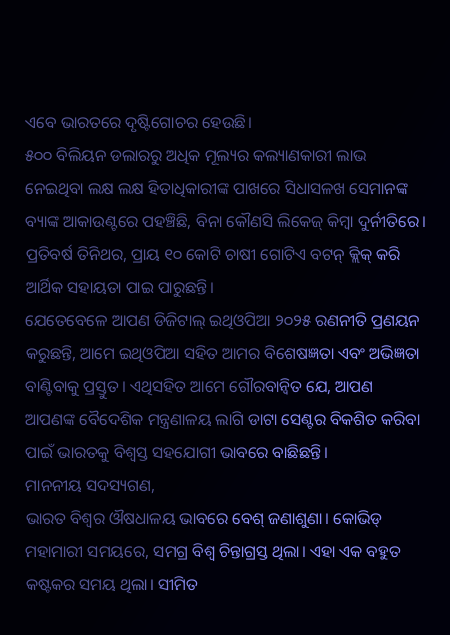ଏବେ ଭାରତରେ ଦୃଷ୍ଟିଗୋଚର ହେଉଛି।
୫୦୦ ବିଲିୟନ ଡଲାରରୁ ଅଧିକ ମୂଲ୍ୟର କଲ୍ୟାଣକାରୀ ଲାଭ ନେଇଥିବା ଲକ୍ଷ ଲକ୍ଷ ହିତାଧିକାରୀଙ୍କ ପାଖରେ ସିଧାସଳଖ ସେମାନଙ୍କ ବ୍ୟାଙ୍କ ଆକାଉଣ୍ଟରେ ପହଞ୍ଚିଛି, ବିନା କୌଣସି ଲିକେଜ୍ କିମ୍ବା ଦୁର୍ନୀତିରେ। ପ୍ରତିବର୍ଷ ତିନିଥର, ପ୍ରାୟ ୧୦ କୋଟି ଚାଷୀ ଗୋଟିଏ ବଟନ୍ କ୍ଲିକ୍ କରି ଆର୍ଥିକ ସହାୟତା ପାଇ ପାରୁଛନ୍ତି।
ଯେତେବେଳେ ଆପଣ ଡିଜିଟାଲ୍ ଇଥିଓପିଆ ୨୦୨୫ ରଣନୀତି ପ୍ରଣୟନ କରୁଛନ୍ତି, ଆମେ ଇଥିଓପିଆ ସହିତ ଆମର ବିଶେଷଜ୍ଞତା ଏବଂ ଅଭିଜ୍ଞତା ବାଣ୍ଟିବାକୁ ପ୍ରସ୍ତୁତ। ଏଥିସହିତ ଆମେ ଗୌରବାନ୍ୱିତ ଯେ, ଆପଣ ଆପଣଙ୍କ ବୈଦେଶିକ ମନ୍ତ୍ରଣାଳୟ ଲାଗି ଡାଟା ସେଣ୍ଟର ବିକଶିତ କରିବା ପାଇଁ ଭାରତକୁ ବିଶ୍ୱସ୍ତ ସହଯୋଗୀ ଭାବରେ ବାଛିଛନ୍ତି।
ମାନନୀୟ ସଦସ୍ୟଗଣ,
ଭାରତ ବିଶ୍ୱର ଔଷଧାଳୟ ଭାବରେ ବେଶ୍ ଜଣାଶୁଣା। କୋଭିଡ୍ ମହାମାରୀ ସମୟରେ, ସମଗ୍ର ବିଶ୍ୱ ଚିନ୍ତାଗ୍ରସ୍ତ ଥିଲା। ଏହା ଏକ ବହୁତ କଷ୍ଟକର ସମୟ ଥିଲା। ସୀମିତ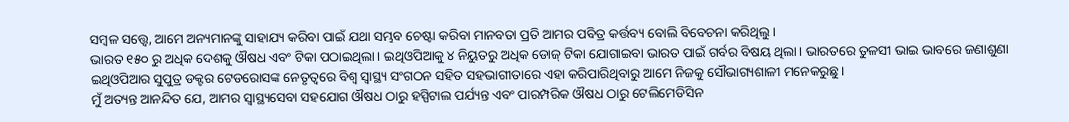ସମ୍ବଳ ସତ୍ତ୍ୱେ, ଆମେ ଅନ୍ୟମାନଙ୍କୁ ସାହାଯ୍ୟ କରିବା ପାଇଁ ଯଥା ସମ୍ଭବ ଚେଷ୍ଟା କରିବା ମାନବତା ପ୍ରତି ଆମର ପବିତ୍ର କର୍ତ୍ତବ୍ୟ ବୋଲି ବିବେଚନା କରିଥିଲୁ।
ଭାରତ ୧୫୦ ରୁ ଅଧିକ ଦେଶକୁ ଔଷଧ ଏବଂ ଟିକା ପଠାଇଥିଲା। ଇଥିଓପିଆକୁ ୪ ନିୟୁତରୁ ଅଧିକ ଡୋଜ୍ ଟିକା ଯୋଗାଇବା ଭାରତ ପାଇଁ ଗର୍ବର ବିଷୟ ଥିଲା। ଭାରତରେ ତୁଳସୀ ଭାଇ ଭାବରେ ଜଣାଶୁଣା ଇଥିଓପିଆର ସୁପୁତ୍ର ଡକ୍ଟର ଟେଡରୋସଙ୍କ ନେତୃତ୍ୱରେ ବିଶ୍ୱ ସ୍ୱାସ୍ଥ୍ୟ ସଂଗଠନ ସହିତ ସହଭାଗୀତାରେ ଏହା କରିପାରିଥିବାରୁ ଆମେ ନିଜକୁ ସୌଭାଗ୍ୟଶାଳୀ ମନେକରୁଛୁ।
ମୁଁ ଅତ୍ୟନ୍ତ ଆନନ୍ଦିତ ଯେ, ଆମର ସ୍ୱାସ୍ଥ୍ୟସେବା ସହଯୋଗ ଔଷଧ ଠାରୁ ହସ୍ପିଟାଲ ପର୍ଯ୍ୟନ୍ତ ଏବଂ ପାରମ୍ପରିକ ଔଷଧ ଠାରୁ ଟେଲିମେଡିସିନ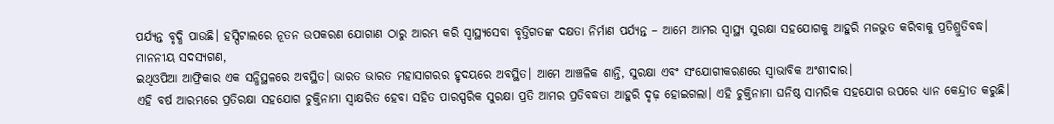ପର୍ଯ୍ୟନ୍ତ ବୃଦ୍ଧି ପାଉଛି। ହସ୍ପିଟାଲରେ ନୂତନ ଉପକରଣ ଯୋଗାଣ ଠାରୁ ଆରମ୍ଭ କରି ସ୍ୱାସ୍ଥ୍ୟସେବା ବୃତ୍ତିଗତଙ୍କ ଦକ୍ଷତା ନିର୍ମାଣ ପର୍ଯ୍ୟନ୍ତ – ଆମେ ଆମର ସ୍ୱାସ୍ଥ୍ୟ ସୁରକ୍ଷା ସହଯୋଗକୁ ଆହୁରି ମଜଭୁତ କରିବାକୁ ପ୍ରତିଶ୍ରୁତିବଦ୍ଧ।
ମାନନୀୟ ସଦସ୍ୟଗଣ,
ଇଥିଓପିଆ ଆଫ୍ରିକାର ଏକ ସନ୍ଧିସ୍ଥଳରେ ଅବସ୍ଥିତ। ଭାରତ ଭାରତ ମହାସାଗରର ହୃଦୟରେ ଅବସ୍ଥିତ। ଆମେ ଆଞ୍ଚଳିକ ଶାନ୍ତି, ସୁରକ୍ଷା ଏବଂ ସଂଯୋଗୀକରଣରେ ସ୍ୱାଭାବିକ ଅଂଶୀଦାର।
ଏହି ବର୍ଷ ଆରମ୍ଭରେ ପ୍ରତିରକ୍ଷା ସହଯୋଗ ଚୁକ୍ତିନାମା ସ୍ୱାକ୍ଷରିତ ହେବା ସହିତ ପାରସ୍ପରିକ ସୁରକ୍ଷା ପ୍ରତି ଆମର ପ୍ରତିବଦ୍ଧତା ଆହୁରି ଦୃଢ଼ ହୋଇଗଲା। ଏହି ଚୁକ୍ତିନାମା ଘନିଷ୍ଠ ସାମରିକ ସହଯୋଗ ଉପରେ ଧ୍ୟାନ କେନ୍ଦ୍ରୀତ କରୁଛି।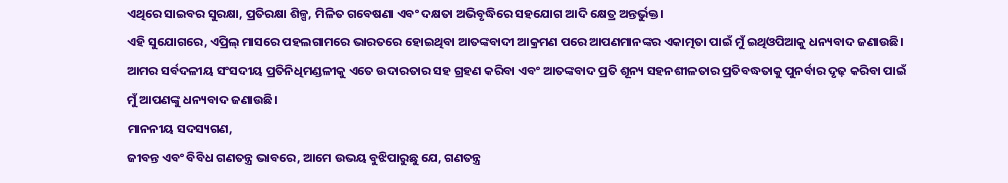ଏଥିରେ ସାଇବର ସୁରକ୍ଷା, ପ୍ରତିରକ୍ଷା ଶିଳ୍ପ, ମିଳିତ ଗବେଷଣା ଏବଂ ଦକ୍ଷତା ଅଭିବୃଦ୍ଧିରେ ସହଯୋଗ ଆଦି କ୍ଷେତ୍ର ଅନ୍ତର୍ଭୁକ୍ତ।
ଏହି ସୁଯୋଗରେ, ଏପ୍ରିଲ୍ ମାସରେ ପହଲଗାମରେ ଭାରତରେ ହୋଇଥିବା ଆତଙ୍କବାଦୀ ଆକ୍ରମଣ ପରେ ଆପଣମାନଙ୍କର ଏକାତ୍ମତା ପାଇଁ ମୁଁ ଇଥିଓପିଆକୁ ଧନ୍ୟବାଦ ଜଣାଉଛି। ଆମର ସର୍ବଦଳୀୟ ସଂସଦୀୟ ପ୍ରତିନିଧିମଣ୍ଡଳୀକୁ ଏତେ ଉଦାରତାର ସହ ଗ୍ରହଣ କରିବା ଏବଂ ଆତଙ୍କବାଦ ପ୍ରତି ଶୂନ୍ୟ ସହନଶୀଳତାର ପ୍ରତିବଦ୍ଧତାକୁ ପୁନର୍ବାର ଦୃଢ଼ କରିବା ପାଇଁ ମୁଁ ଆପଣଙ୍କୁ ଧନ୍ୟବାଦ ଜଣାଉଛି।
ମାନନୀୟ ସଦସ୍ୟଗଣ,
ଜୀବନ୍ତ ଏବଂ ବିବିଧ ଗଣତନ୍ତ୍ର ଭାବରେ, ଆମେ ଉଭୟ ବୁଝିପାରୁଛୁ ଯେ, ଗଣତନ୍ତ୍ର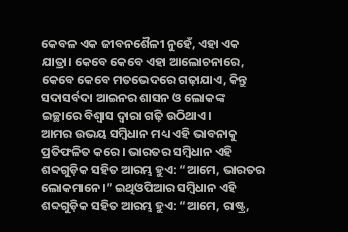କେବଳ ଏକ ଜୀବନଶୈଳୀ ନୁହେଁ, ଏହା ଏକ ଯାତ୍ରା। କେବେ କେବେ ଏହା ଆଲୋଚନାରେ, କେବେ କେବେ ମତଭେଦରେ ଗଢ଼ାଯାଏ, କିନ୍ତୁ ସଦାସର୍ବଦା ଆଇନର ଶାସନ ଓ ଲୋକଙ୍କ ଇଚ୍ଛାରେ ବିଶ୍ୱାସ ଦ୍ୱାରା ଗଢ଼ି ଉଠିଥାଏ।
ଆମର ଉଭୟ ସମ୍ବିଧାନ ମଧ୍ୟ ଏହି ଭାବନାକୁ ପ୍ରତିଫଳିତ କରେ। ଭାରତର ସମ୍ବିଧାନ ଏହି ଶବ୍ଦଗୁଡ଼ିକ ସହିତ ଆରମ୍ଭ ହୁଏ: “ଆମେ, ଭାରତର ଲୋକମାନେ।” ଇଥିଓପିଆର ସମ୍ବିଧାନ ଏହି ଶବ୍ଦଗୁଡ଼ିକ ସହିତ ଆରମ୍ଭ ହୁଏ: “ଆମେ, ରାଷ୍ଟ୍ର,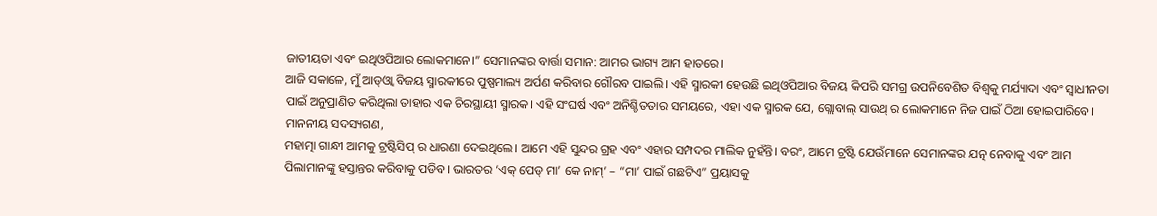ଜାତୀୟତା ଏବଂ ଇଥିଓପିଆର ଲୋକମାନେ।” ସେମାନଙ୍କର ବାର୍ତ୍ତା ସମାନ: ଆମର ଭାଗ୍ୟ ଆମ ହାତରେ।
ଆଜି ସକାଳେ, ମୁଁ ଆଡ୍ଓ୍ୱା ବିଜୟ ସ୍ମାରକୀରେ ପୁଷ୍ପମାଲ୍ୟ ଅର୍ପଣ କରିବାର ଗୌରବ ପାଇଲି। ଏହି ସ୍ମାରକୀ ହେଉଛି ଇଥିଓପିଆର ବିଜୟ କିପରି ସମଗ୍ର ଉପନିବେଶିତ ବିଶ୍ୱକୁ ମର୍ଯ୍ୟାଦା ଏବଂ ସ୍ୱାଧୀନତା ପାଇଁ ଅନୁପ୍ରାଣିତ କରିଥିଲା ତାହାର ଏକ ଚିରସ୍ଥାୟୀ ସ୍ମାରକ। ଏହି ସଂଘର୍ଷ ଏବଂ ଅନିଶ୍ଚିତତାର ସମୟରେ, ଏହା ଏକ ସ୍ମାରକ ଯେ, ଗ୍ଲୋବାଲ୍ ସାଉଥ୍ ର ଲୋକମାନେ ନିଜ ପାଇଁ ଠିଆ ହୋଇପାରିବେ।
ମାନନୀୟ ସଦସ୍ୟଗଣ,
ମହାତ୍ମା ଗାନ୍ଧୀ ଆମକୁ ଟ୍ରଷ୍ଟିସିପ୍ ର ଧାରଣା ଦେଇଥିଲେ। ଆମେ ଏହି ସୁନ୍ଦର ଗ୍ରହ ଏବଂ ଏହାର ସମ୍ପଦର ମାଲିକ ନୁହଁନ୍ତି। ବରଂ, ଆମେ ଟ୍ରଷ୍ଟି ଯେଉଁମାନେ ସେମାନଙ୍କର ଯତ୍ନ ନେବାକୁ ଏବଂ ଆମ ପିଲାମାନଙ୍କୁ ହସ୍ତାନ୍ତର କରିବାକୁ ପଡିବ। ଭାରତର ‘ଏକ୍ ପେଡ୍ ମା’ କେ ନାମ୍’ – “ମା’ ପାଇଁ ଗଛଟିଏ” ପ୍ରୟାସକୁ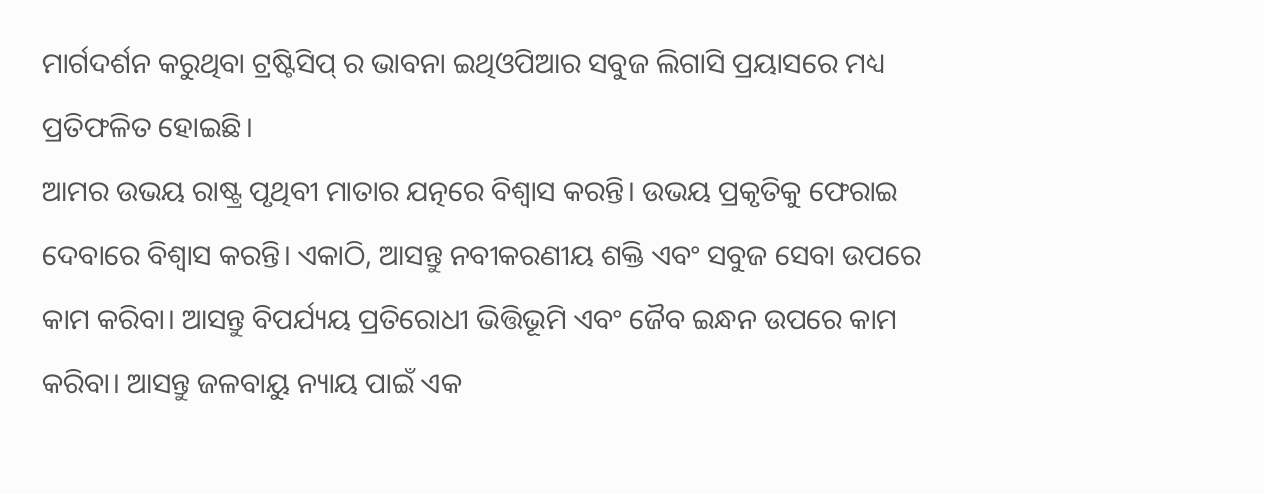ମାର୍ଗଦର୍ଶନ କରୁଥିବା ଟ୍ରଷ୍ଟିସିପ୍ ର ଭାବନା ଇଥିଓପିଆର ସବୁଜ ଲିଗାସି ପ୍ରୟାସରେ ମଧ୍ୟ ପ୍ରତିଫଳିତ ହୋଇଛି।
ଆମର ଉଭୟ ରାଷ୍ଟ୍ର ପୃଥିବୀ ମାତାର ଯତ୍ନରେ ବିଶ୍ୱାସ କରନ୍ତି। ଉଭୟ ପ୍ରକୃତିକୁ ଫେରାଇ ଦେବାରେ ବିଶ୍ୱାସ କରନ୍ତି। ଏକାଠି, ଆସନ୍ତୁ ନବୀକରଣୀୟ ଶକ୍ତି ଏବଂ ସବୁଜ ସେବା ଉପରେ କାମ କରିବା। ଆସନ୍ତୁ ବିପର୍ଯ୍ୟୟ ପ୍ରତିରୋଧୀ ଭିତ୍ତିଭୂମି ଏବଂ ଜୈବ ଇନ୍ଧନ ଉପରେ କାମ କରିବା। ଆସନ୍ତୁ ଜଳବାୟୁ ନ୍ୟାୟ ପାଇଁ ଏକ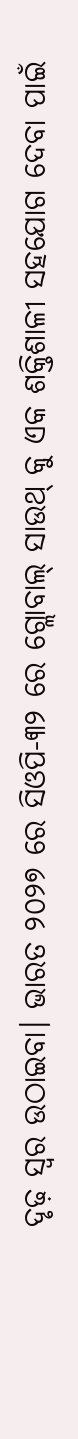ଦୃଢ଼ ସ୍ୱର ଉଠାଇବା। ଭାରତ ୨୦୨୭ ରେ ସିଓପି-୩୨ ରେ ଗ୍ଲୋବାଲ୍ ସାଉଥ୍ କୁ ଏକ ଶକ୍ତିଶାଳୀ ସହଯୋଗ ଦେବା ପାଇଁ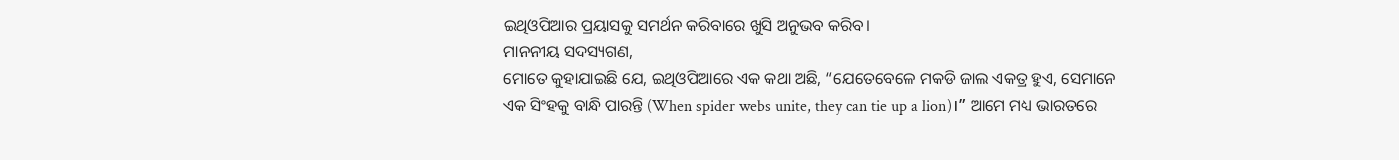ଇଥିଓପିଆର ପ୍ରୟାସକୁ ସମର୍ଥନ କରିବାରେ ଖୁସି ଅନୁଭବ କରିବ।
ମାନନୀୟ ସଦସ୍ୟଗଣ,
ମୋତେ କୁହାଯାଇଛି ଯେ, ଇଥିଓପିଆରେ ଏକ କଥା ଅଛି, “ଯେତେବେଳେ ମକଡି ଜାଲ ଏକତ୍ର ହୁଏ, ସେମାନେ ଏକ ସିଂହକୁ ବାନ୍ଧି ପାରନ୍ତି (When spider webs unite, they can tie up a lion)।” ଆମେ ମଧ୍ୟ ଭାରତରେ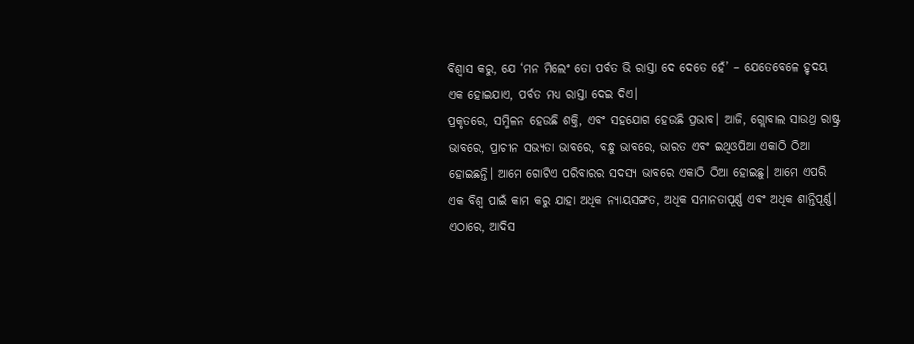ବିଶ୍ୱାସ କରୁ, ଯେ ‘ମନ ମିଲେଂ ତୋ ପର୍ବତ ଭି ରାସ୍ତା ଦେ ଦେତେ ହେଁ’ – ଯେତେବେଳେ ହୃଦୟ ଏକ ହୋଇଯାଏ, ପର୍ବତ ମଧ୍ୟ ରାସ୍ତା ଦେଇ ଦିଏ।
ପ୍ରକୃତରେ, ସମ୍ମିଳନ ହେଉଛି ଶକ୍ତି, ଏବଂ ସହଯୋଗ ହେଉଛି ପ୍ରଭାବ। ଆଜି, ଗ୍ଲୋବାଲ ସାଉଥ୍ର ରାଷ୍ଟ୍ର ଭାବରେ, ପ୍ରାଚୀନ ସଭ୍ୟତା ଭାବରେ, ବନ୍ଧୁ ଭାବରେ, ଭାରତ ଏବଂ ଇଥିଓପିଆ ଏକାଠି ଠିଆ ହୋଇଛନ୍ତି। ଆମେ ଗୋଟିଏ ପରିବାରର ସଦସ୍ୟ ଭାବରେ ଏକାଠି ଠିଆ ହୋଇଛୁ। ଆମେ ଏପରି ଏକ ବିଶ୍ୱ ପାଇଁ କାମ କରୁ ଯାହା ଅଧିକ ନ୍ୟାୟସଙ୍ଗତ, ଅଧିକ ସମାନତାପୂର୍ଣ୍ଣ ଏବଂ ଅଧିକ ଶାନ୍ତିପୂର୍ଣ୍ଣ।
ଏଠାରେ, ଆଦିସ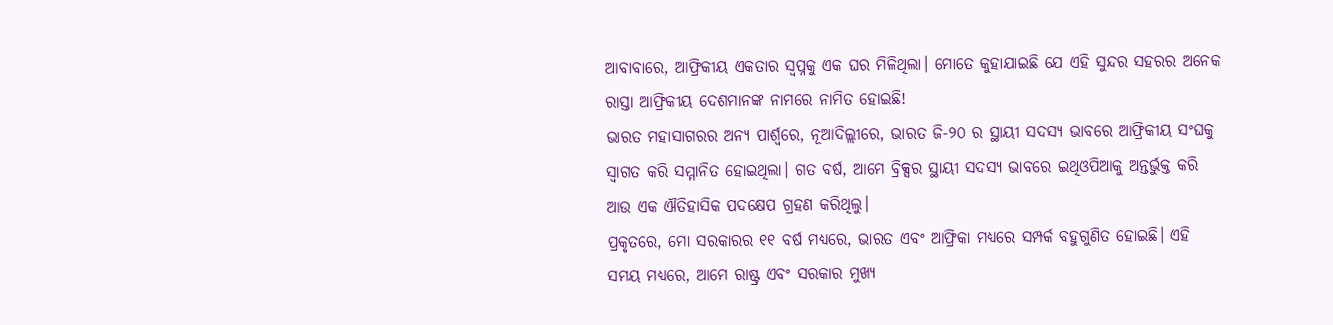ଆବାବାରେ, ଆଫ୍ରିକୀୟ ଏକତାର ସ୍ୱପ୍ନକୁ ଏକ ଘର ମିଳିଥିଲା। ମୋତେ କୁହାଯାଇଛି ଯେ ଏହି ସୁନ୍ଦର ସହରର ଅନେକ ରାସ୍ତା ଆଫ୍ରିକୀୟ ଦେଶମାନଙ୍କ ନାମରେ ନାମିତ ହୋଇଛି!
ଭାରତ ମହାସାଗରର ଅନ୍ୟ ପାର୍ଶ୍ୱରେ, ନୂଆଦିଲ୍ଲୀରେ, ଭାରତ ଜି-୨୦ ର ସ୍ଥାୟୀ ସଦସ୍ୟ ଭାବରେ ଆଫ୍ରିକୀୟ ସଂଘକୁ ସ୍ୱାଗତ କରି ସମ୍ମାନିତ ହୋଇଥିଲା। ଗତ ବର୍ଷ, ଆମେ ବ୍ରିକ୍ସର ସ୍ଥାୟୀ ସଦସ୍ୟ ଭାବରେ ଇଥିଓପିଆକୁ ଅନ୍ତର୍ଭୁକ୍ତ କରି ଆଉ ଏକ ଐତିହାସିକ ପଦକ୍ଷେପ ଗ୍ରହଣ କରିଥିଲୁ।
ପ୍ରକୃତରେ, ମୋ ସରକାରର ୧୧ ବର୍ଷ ମଧ୍ୟରେ, ଭାରତ ଏବଂ ଆଫ୍ରିକା ମଧ୍ୟରେ ସମ୍ପର୍କ ବହୁଗୁଣିତ ହୋଇଛି। ଏହି ସମୟ ମଧ୍ୟରେ, ଆମେ ରାଷ୍ଟ୍ର ଏବଂ ସରକାର ମୁଖ୍ୟ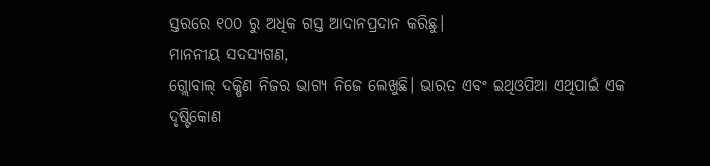ସ୍ତରରେ ୧୦୦ ରୁ ଅଧିକ ଗସ୍ତ ଆଦାନପ୍ରଦାନ କରିଛୁ।
ମାନନୀୟ ସଦସ୍ୟଗଣ,
ଗ୍ଲୋବାଲ୍ ଦକ୍ଷିଣ ନିଜର ଭାଗ୍ୟ ନିଜେ ଲେଖୁଛି। ଭାରତ ଏବଂ ଇଥିଓପିଆ ଏଥିପାଇଁ ଏକ ଦୃଷ୍ଟିକୋଣ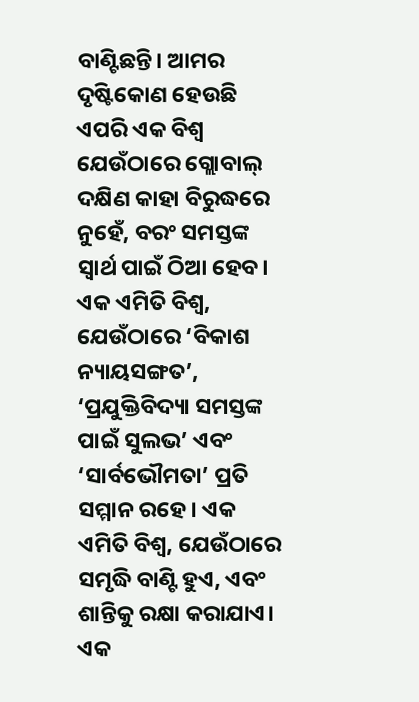ବାଣ୍ଟିଛନ୍ତି। ଆମର ଦୃଷ୍ଟିକୋଣ ହେଉଛି ଏପରି ଏକ ବିଶ୍ୱ ଯେଉଁଠାରେ ଗ୍ଲୋବାଲ୍ ଦକ୍ଷିଣ କାହା ବିରୁଦ୍ଧରେ ନୁହେଁ, ବରଂ ସମସ୍ତଙ୍କ ସ୍ୱାର୍ଥ ପାଇଁ ଠିଆ ହେବ।
ଏକ ଏମିତି ବିଶ୍ୱ, ଯେଉଁଠାରେ ‘ବିକାଶ ନ୍ୟାୟସଙ୍ଗତ’, ‘ପ୍ରଯୁକ୍ତିବିଦ୍ୟା ସମସ୍ତଙ୍କ ପାଇଁ ସୁଲଭ’ ଏବଂ ‘ସାର୍ବଭୌମତା’ ପ୍ରତି ସମ୍ମାନ ରହେ। ଏକ ଏମିତି ବିଶ୍ୱ, ଯେଉଁଠାରେ ସମୃଦ୍ଧି ବାଣ୍ଟି ହୁଏ, ଏବଂ ଶାନ୍ତିକୁ ରକ୍ଷା କରାଯାଏ। ଏକ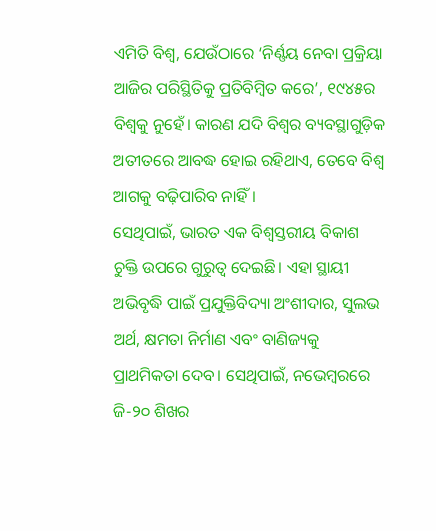ଏମିତି ବିଶ୍ୱ, ଯେଉଁଠାରେ ‘ନିର୍ଣ୍ଣୟ ନେବା ପ୍ରକ୍ରିୟା ଆଜିର ପରିସ୍ଥିତିକୁ ପ୍ରତିବିମ୍ବିତ କରେ’, ୧୯୪୫ର ବିଶ୍ୱକୁ ନୁହେଁ। କାରଣ ଯଦି ବିଶ୍ୱର ବ୍ୟବସ୍ଥାଗୁଡ଼ିକ ଅତୀତରେ ଆବଦ୍ଧ ହୋଇ ରହିଥାଏ, ତେବେ ବିଶ୍ୱ ଆଗକୁ ବଢ଼ିପାରିବ ନାହିଁ।
ସେଥିପାଇଁ, ଭାରତ ଏକ ବିଶ୍ୱସ୍ତରୀୟ ବିକାଶ ଚୁକ୍ତି ଉପରେ ଗୁରୁତ୍ୱ ଦେଇଛି। ଏହା ସ୍ଥାୟୀ ଅଭିବୃଦ୍ଧି ପାଇଁ ପ୍ରଯୁକ୍ତିବିଦ୍ୟା ଅଂଶୀଦାର, ସୁଲଭ ଅର୍ଥ, କ୍ଷମତା ନିର୍ମାଣ ଏବଂ ବାଣିଜ୍ୟକୁ ପ୍ରାଥମିକତା ଦେବ। ସେଥିପାଇଁ, ନଭେମ୍ବରରେ ଜି-୨୦ ଶିଖର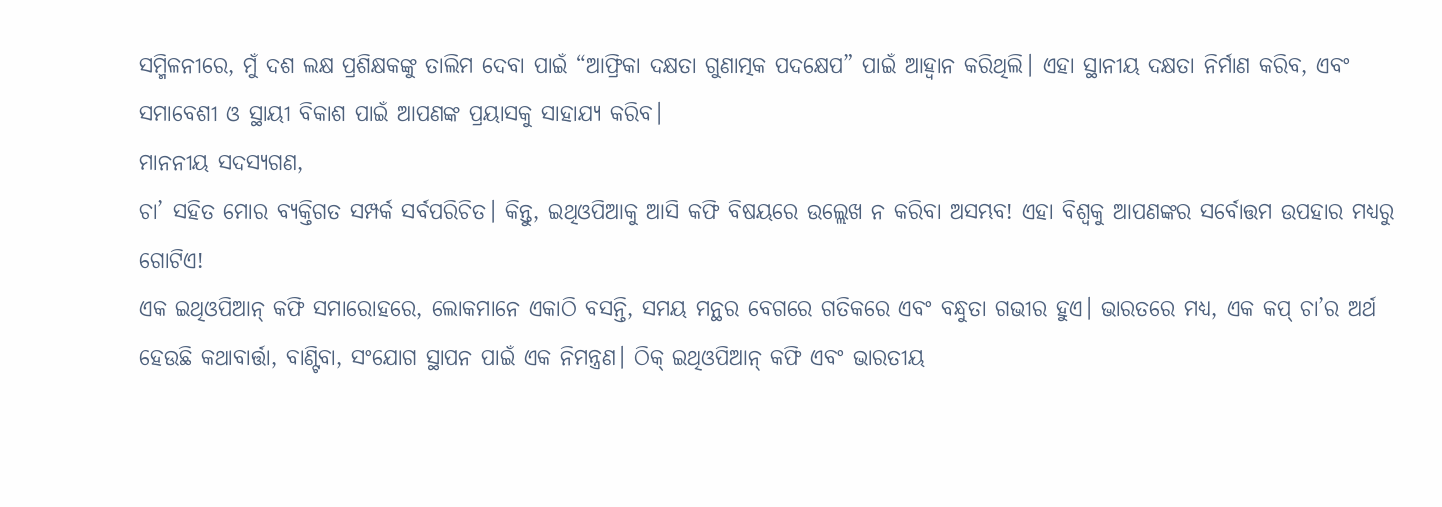ସମ୍ମିଳନୀରେ, ମୁଁ ଦଶ ଲକ୍ଷ ପ୍ରଶିକ୍ଷକଙ୍କୁ ତାଲିମ ଦେବା ପାଇଁ “ଆଫ୍ରିକା ଦକ୍ଷତା ଗୁଣାତ୍ମକ ପଦକ୍ଷେପ” ପାଇଁ ଆହ୍ୱାନ କରିଥିଲି। ଏହା ସ୍ଥାନୀୟ ଦକ୍ଷତା ନିର୍ମାଣ କରିବ, ଏବଂ ସମାବେଶୀ ଓ ସ୍ଥାୟୀ ବିକାଶ ପାଇଁ ଆପଣଙ୍କ ପ୍ରୟାସକୁ ସାହାଯ୍ୟ କରିବ।
ମାନନୀୟ ସଦସ୍ୟଗଣ,
ଚା’ ସହିତ ମୋର ବ୍ୟକ୍ତିଗତ ସମ୍ପର୍କ ସର୍ବପରିଚିତ। କିନ୍ତୁ, ଇଥିଓପିଆକୁ ଆସି କଫି ବିଷୟରେ ଉଲ୍ଲେଖ ନ କରିବା ଅସମ୍ଭବ! ଏହା ବିଶ୍ୱକୁ ଆପଣଙ୍କର ସର୍ବୋତ୍ତମ ଉପହାର ମଧ୍ୟରୁ ଗୋଟିଏ!
ଏକ ଇଥିଓପିଆନ୍ କଫି ସମାରୋହରେ, ଲୋକମାନେ ଏକାଠି ବସନ୍ତି, ସମୟ ମନ୍ଥର ବେଗରେ ଗତିକରେ ଏବଂ ବନ୍ଧୁତା ଗଭୀର ହୁଏ। ଭାରତରେ ମଧ୍ୟ, ଏକ କପ୍ ଚା’ର ଅର୍ଥ ହେଉଛି କଥାବାର୍ତ୍ତା, ବାଣ୍ଟିବା, ସଂଯୋଗ ସ୍ଥାପନ ପାଇଁ ଏକ ନିମନ୍ତ୍ରଣ। ଠିକ୍ ଇଥିଓପିଆନ୍ କଫି ଏବଂ ଭାରତୀୟ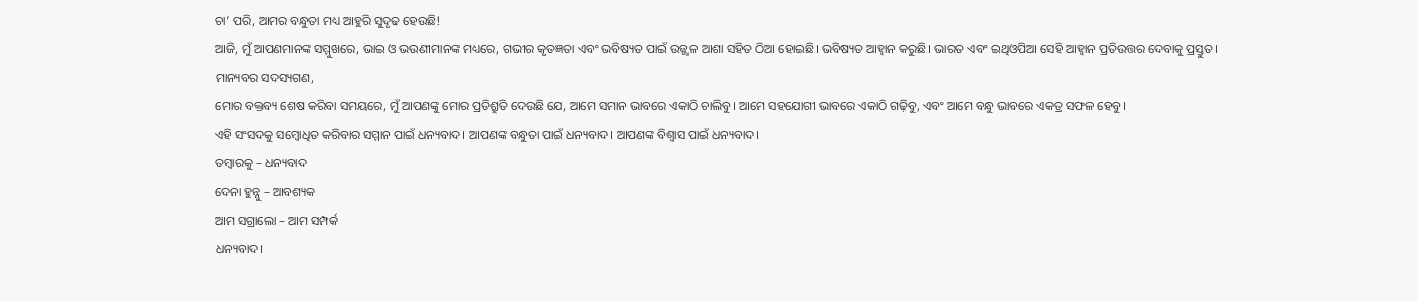ଚା’ ପରି, ଆମର ବନ୍ଧୁତା ମଧ୍ୟ ଆହୁରି ସୁଦୃଢ ହେଉଛି!
ଆଜି, ମୁଁ ଆପଣମାନଙ୍କ ସମ୍ମୁଖରେ, ଭାଇ ଓ ଭଉଣୀମାନଙ୍କ ମଧ୍ୟରେ, ଗଭୀର କୃତଜ୍ଞତା ଏବଂ ଭବିଷ୍ୟତ ପାଇଁ ଉଜ୍ଜ୍ୱଳ ଆଶା ସହିତ ଠିଆ ହୋଇଛି। ଭବିଷ୍ୟତ ଆହ୍ୱାନ କରୁଛି। ଭାରତ ଏବଂ ଇଥିଓପିଆ ସେହି ଆହ୍ୱାନ ପ୍ରତିଉତ୍ତର ଦେବାକୁ ପ୍ରସ୍ତୁତ।
ମାନ୍ୟବର ସଦସ୍ୟଗଣ,
ମୋର ବକ୍ତବ୍ୟ ଶେଷ କରିବା ସମୟରେ, ମୁଁ ଆପଣଙ୍କୁ ମୋର ପ୍ରତିଶ୍ରୁତି ଦେଉଛି ଯେ, ଆମେ ସମାନ ଭାବରେ ଏକାଠି ଚାଲିବୁ। ଆମେ ସହଯୋଗୀ ଭାବରେ ଏକାଠି ଗଢ଼ିବୁ, ଏବଂ ଆମେ ବନ୍ଧୁ ଭାବରେ ଏକତ୍ର ସଫଳ ହେବୁ।
ଏହି ସଂସଦକୁ ସମ୍ବୋଧିତ କରିବାର ସମ୍ମାନ ପାଇଁ ଧନ୍ୟବାଦ। ଆପଣଙ୍କ ବନ୍ଧୁତା ପାଇଁ ଧନ୍ୟବାଦ। ଆପଣଙ୍କ ବିଶ୍ୱାସ ପାଇଁ ଧନ୍ୟବାଦ।
ତମ୍ବାରକୁ – ଧନ୍ୟବାଦ
ଦେନା ହୁନ୍ନୁ – ଆବଶ୍ୟକ
ଆମ ସଗ୍ରାଲୋ – ଆମ ସମ୍ପର୍କ
ଧନ୍ୟବାଦ।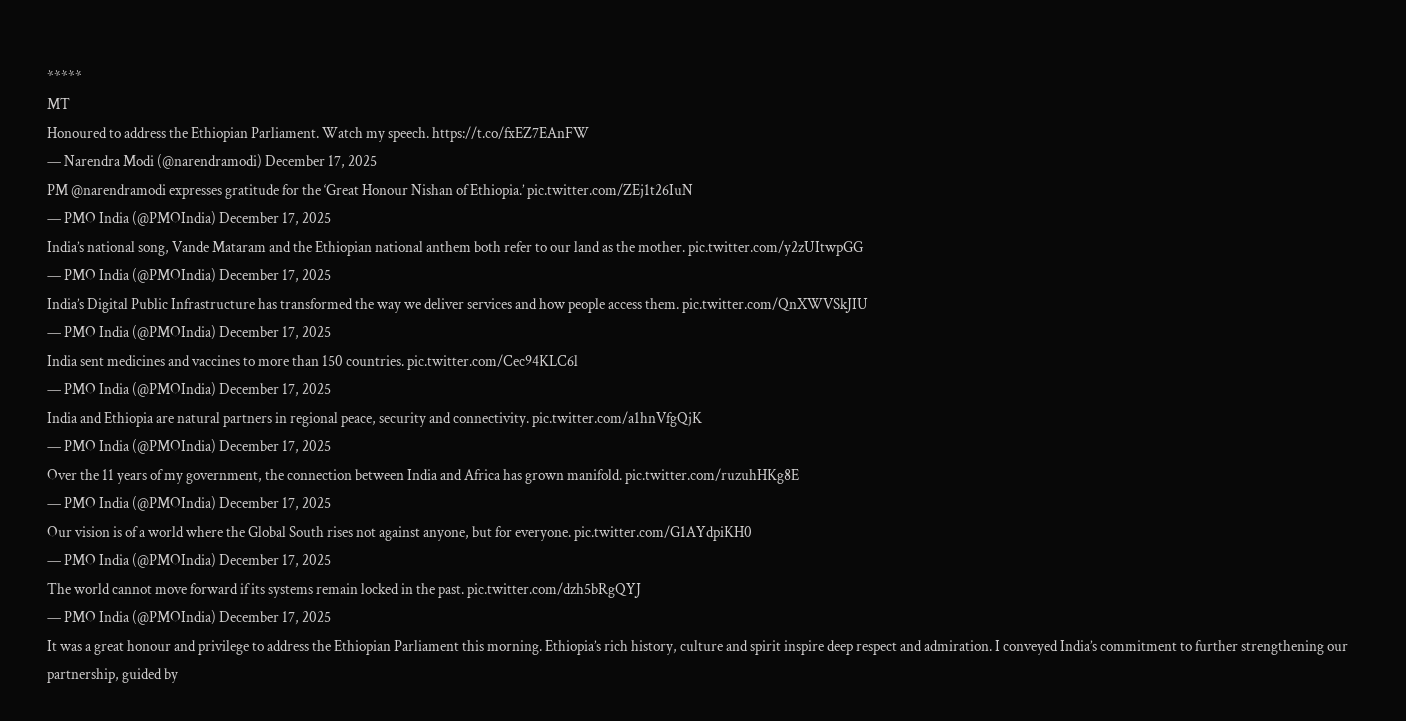*****
MT
Honoured to address the Ethiopian Parliament. Watch my speech. https://t.co/fxEZ7EAnFW
— Narendra Modi (@narendramodi) December 17, 2025
PM @narendramodi expresses gratitude for the ‘Great Honour Nishan of Ethiopia.’ pic.twitter.com/ZEj1t26IuN
— PMO India (@PMOIndia) December 17, 2025
India’s national song, Vande Mataram and the Ethiopian national anthem both refer to our land as the mother. pic.twitter.com/y2zUItwpGG
— PMO India (@PMOIndia) December 17, 2025
India’s Digital Public Infrastructure has transformed the way we deliver services and how people access them. pic.twitter.com/QnXWVSkJIU
— PMO India (@PMOIndia) December 17, 2025
India sent medicines and vaccines to more than 150 countries. pic.twitter.com/Cec94KLC6l
— PMO India (@PMOIndia) December 17, 2025
India and Ethiopia are natural partners in regional peace, security and connectivity. pic.twitter.com/a1hnVfgQjK
— PMO India (@PMOIndia) December 17, 2025
Over the 11 years of my government, the connection between India and Africa has grown manifold. pic.twitter.com/ruzuhHKg8E
— PMO India (@PMOIndia) December 17, 2025
Our vision is of a world where the Global South rises not against anyone, but for everyone. pic.twitter.com/G1AYdpiKH0
— PMO India (@PMOIndia) December 17, 2025
The world cannot move forward if its systems remain locked in the past. pic.twitter.com/dzh5bRgQYJ
— PMO India (@PMOIndia) December 17, 2025
It was a great honour and privilege to address the Ethiopian Parliament this morning. Ethiopia’s rich history, culture and spirit inspire deep respect and admiration. I conveyed India’s commitment to further strengthening our partnership, guided by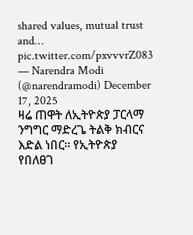shared values, mutual trust and… pic.twitter.com/pxvvvrZ083
— Narendra Modi (@narendramodi) December 17, 2025
ዛሬ ጠዋት ለኢትዮጵያ ፓርላማ ንግግር ማድረጌ ትልቅ ክብርና እድል ነበር። የኢትዮጵያ የበለፀገ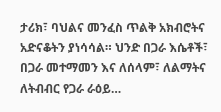ታሪክ፣ ባህልና መንፈስ ጥልቅ አክብሮትና አድናቆትን ያነሳሳል። ህንድ በጋራ እሴቶች፣ በጋራ መተማመን እና ለሰላም፣ ለልማትና ለትብብር የጋራ ራዕይ…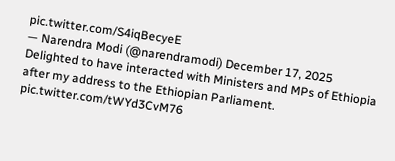pic.twitter.com/S4iqBecyeE
— Narendra Modi (@narendramodi) December 17, 2025
Delighted to have interacted with Ministers and MPs of Ethiopia after my address to the Ethiopian Parliament. pic.twitter.com/tWYd3CvM76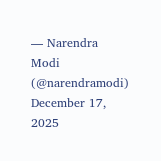— Narendra Modi (@narendramodi) December 17, 2025